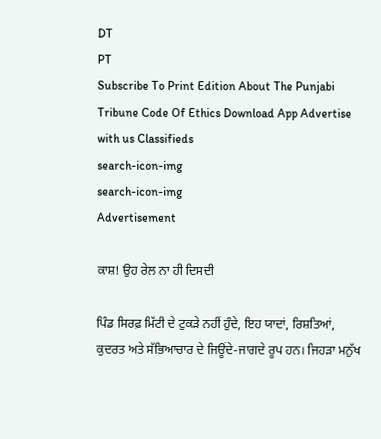DT
PT
Subscribe To Print Edition About The Punjabi Tribune Code Of Ethics Download App Advertise with us Classifieds
search-icon-img
search-icon-img
Advertisement

ਕਾਸ਼! ਉਹ ਰੇਲ ਨਾ ਹੀ ਦਿਸਦੀ

ਪਿੰਡ ਸਿਰਫ਼ ਮਿੱਟੀ ਦੇ ਟੁਕੜੇ ਨਹੀਂ ਹੁੰਦੇ, ਇਹ ਯਾਦਾਂ, ਰਿਸ਼ਤਿਆਂ, ਕੁਦਰਤ ਅਤੇ ਸੱਭਿਆਚਾਰ ਦੇ ਜਿਊਂਦੇ-ਜਾਗਦੇ ਰੂਪ ਹਨ। ਜਿਹੜਾ ਮਨੁੱਖ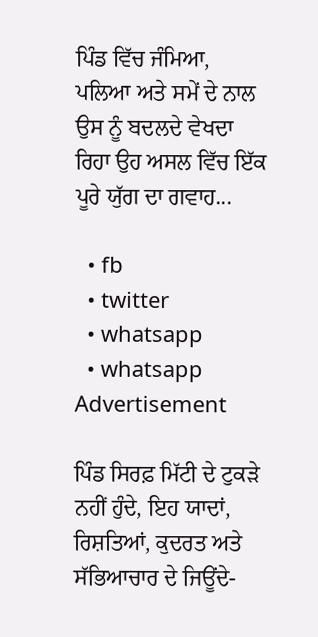ਪਿੰਡ ਵਿੱਚ ਜੰਮਿਆ, ਪਲਿਆ ਅਤੇ ਸਮੇਂ ਦੇ ਨਾਲ ਉਸ ਨੂੰ ਬਦਲਦੇ ਵੇਖਦਾ ਰਿਹਾ ਉਹ ਅਸਲ ਵਿੱਚ ਇੱਕ ਪੂਰੇ ਯੁੱਗ ਦਾ ਗਵਾਹ...

  • fb
  • twitter
  • whatsapp
  • whatsapp
Advertisement

ਪਿੰਡ ਸਿਰਫ਼ ਮਿੱਟੀ ਦੇ ਟੁਕੜੇ ਨਹੀਂ ਹੁੰਦੇ, ਇਹ ਯਾਦਾਂ, ਰਿਸ਼ਤਿਆਂ, ਕੁਦਰਤ ਅਤੇ ਸੱਭਿਆਚਾਰ ਦੇ ਜਿਊਂਦੇ-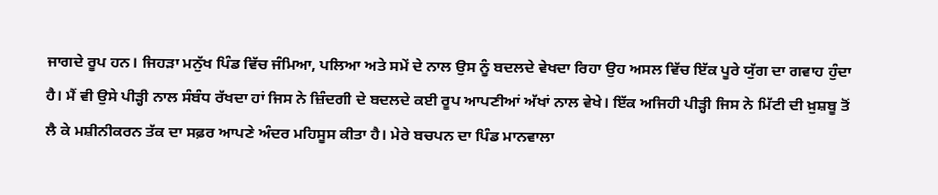ਜਾਗਦੇ ਰੂਪ ਹਨ। ਜਿਹੜਾ ਮਨੁੱਖ ਪਿੰਡ ਵਿੱਚ ਜੰਮਿਆ, ਪਲਿਆ ਅਤੇ ਸਮੇਂ ਦੇ ਨਾਲ ਉਸ ਨੂੰ ਬਦਲਦੇ ਵੇਖਦਾ ਰਿਹਾ ਉਹ ਅਸਲ ਵਿੱਚ ਇੱਕ ਪੂਰੇ ਯੁੱਗ ਦਾ ਗਵਾਹ ਹੁੰਦਾ ਹੈ। ਮੈਂ ਵੀ ਉਸੇ ਪੀੜ੍ਹੀ ਨਾਲ ਸੰਬੰਧ ਰੱਖਦਾ ਹਾਂ ਜਿਸ ਨੇ ਜ਼ਿੰਦਗੀ ਦੇ ਬਦਲਦੇ ਕਈ ਰੂਪ ਆਪਣੀਆਂ ਅੱਖਾਂ ਨਾਲ ਵੇਖੇ। ਇੱਕ ਅਜਿਹੀ ਪੀੜ੍ਹੀ ਜਿਸ ਨੇ ਮਿੱਟੀ ਦੀ ਖ਼ੁਸ਼ਬੂ ਤੋਂ ਲੈ ਕੇ ਮਸ਼ੀਨੀਕਰਨ ਤੱਕ ਦਾ ਸਫ਼ਰ ਆਪਣੇ ਅੰਦਰ ਮਹਿਸੂਸ ਕੀਤਾ ਹੈ। ਮੇਰੇ ਬਚਪਨ ਦਾ ਪਿੰਡ ਮਾਨਵਾਲਾ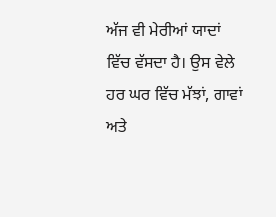ਅੱਜ ਵੀ ਮੇਰੀਆਂ ਯਾਦਾਂ ਵਿੱਚ ਵੱਸਦਾ ਹੈ। ਉਸ ਵੇਲੇ ਹਰ ਘਰ ਵਿੱਚ ਮੱਝਾਂ, ਗਾਵਾਂ ਅਤੇ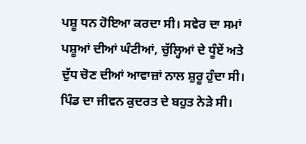ਪਸ਼ੂ ਧਨ ਹੋਇਆ ਕਰਦਾ ਸੀ। ਸਵੇਰ ਦਾ ਸਮਾਂ ਪਸ਼ੂਆਂ ਦੀਆਂ ਘੰਟੀਆਂ, ਚੁੱਲ੍ਹਿਆਂ ਦੇ ਧੂੰਏਂ ਅਤੇ ਦੁੱਧ ਚੋਣ ਦੀਆਂ ਆਵਾਜ਼ਾਂ ਨਾਲ ਸ਼ੁਰੂ ਹੁੰਦਾ ਸੀ। ਪਿੰਡ ਦਾ ਜੀਵਨ ਕੁਦਰਤ ਦੇ ਬਹੁਤ ਨੇੜੇ ਸੀ।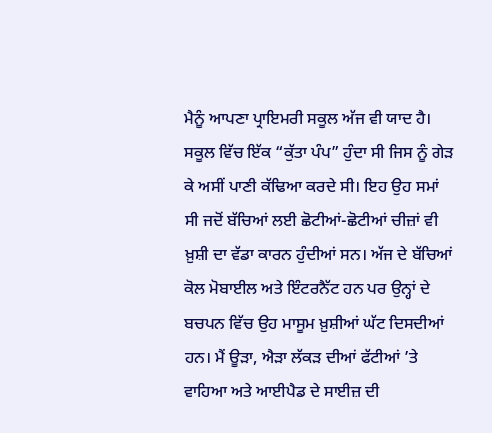ਮੈਨੂੰ ਆਪਣਾ ਪ੍ਰਾਇਮਰੀ ਸਕੂਲ ਅੱਜ ਵੀ ਯਾਦ ਹੈ। ਸਕੂਲ ਵਿੱਚ ਇੱਕ “ਕੁੱਤਾ ਪੰਪ” ਹੁੰਦਾ ਸੀ ਜਿਸ ਨੂੰ ਗੇੜ ਕੇ ਅਸੀਂ ਪਾਣੀ ਕੱਢਿਆ ਕਰਦੇ ਸੀ। ਇਹ ਉਹ ਸਮਾਂ ਸੀ ਜਦੋਂ ਬੱਚਿਆਂ ਲਈ ਛੋਟੀਆਂ-ਛੋਟੀਆਂ ਚੀਜ਼ਾਂ ਵੀ ਖ਼ੁਸ਼ੀ ਦਾ ਵੱਡਾ ਕਾਰਨ ਹੁੰਦੀਆਂ ਸਨ। ਅੱਜ ਦੇ ਬੱਚਿਆਂ ਕੋਲ ਮੋਬਾਈਲ ਅਤੇ ਇੰਟਰਨੈੱਟ ਹਨ ਪਰ ਉਨ੍ਹਾਂ ਦੇ ਬਚਪਨ ਵਿੱਚ ਉਹ ਮਾਸੂਮ ਖ਼ੁਸ਼ੀਆਂ ਘੱਟ ਦਿਸਦੀਆਂ ਹਨ। ਮੈਂ ਊੜਾ, ਐੜਾ ਲੱਕੜ ਦੀਆਂ ਫੱਟੀਆਂ ’ਤੇ ਵਾਹਿਆ ਅਤੇ ਆਈਪੈਡ ਦੇ ਸਾਈਜ਼ ਦੀ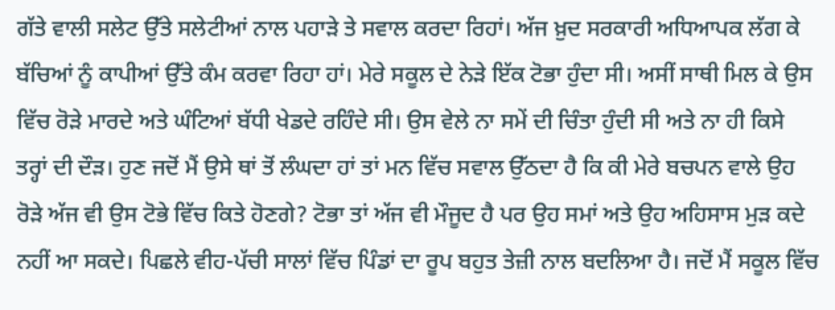ਗੱਤੇ ਵਾਲੀ ਸਲੇਟ ਉੱਤੇ ਸਲੇਟੀਆਂ ਨਾਲ ਪਹਾੜੇ ਤੇ ਸਵਾਲ ਕਰਦਾ ਰਿਹਾਂ। ਅੱਜ ਖ਼ੁਦ ਸਰਕਾਰੀ ਅਧਿਆਪਕ ਲੱਗ ਕੇ ਬੱਚਿਆਂ ਨੂੰ ਕਾਪੀਆਂ ਉੱਤੇ ਕੰਮ ਕਰਵਾ ਰਿਹਾ ਹਾਂ। ਮੇਰੇ ਸਕੂਲ ਦੇ ਨੇੜੇ ਇੱਕ ਟੋਭਾ ਹੁੰਦਾ ਸੀ। ਅਸੀਂ ਸਾਥੀ ਮਿਲ ਕੇ ਉਸ ਵਿੱਚ ਰੋੜੇ ਮਾਰਦੇ ਅਤੇ ਘੰਟਿਆਂ ਬੱਧੀ ਖੇਡਦੇ ਰਹਿੰਦੇ ਸੀ। ਉਸ ਵੇਲੇ ਨਾ ਸਮੇਂ ਦੀ ਚਿੰਤਾ ਹੁੰਦੀ ਸੀ ਅਤੇ ਨਾ ਹੀ ਕਿਸੇ ਤਰ੍ਹਾਂ ਦੀ ਦੌੜ। ਹੁਣ ਜਦੋਂ ਮੈਂ ਉਸੇ ਥਾਂ ਤੋਂ ਲੰਘਦਾ ਹਾਂ ਤਾਂ ਮਨ ਵਿੱਚ ਸਵਾਲ ਉੱਠਦਾ ਹੈ ਕਿ ਕੀ ਮੇਰੇ ਬਚਪਨ ਵਾਲੇ ਉਹ ਰੋੜੇ ਅੱਜ ਵੀ ਉਸ ਟੋਭੇ ਵਿੱਚ ਕਿਤੇ ਹੋਣਗੇ? ਟੋਭਾ ਤਾਂ ਅੱਜ ਵੀ ਮੌਜੂਦ ਹੈ ਪਰ ਉਹ ਸਮਾਂ ਅਤੇ ਉਹ ਅਹਿਸਾਸ ਮੁੜ ਕਦੇ ਨਹੀਂ ਆ ਸਕਦੇ। ਪਿਛਲੇ ਵੀਹ-ਪੱਚੀ ਸਾਲਾਂ ਵਿੱਚ ਪਿੰਡਾਂ ਦਾ ਰੂਪ ਬਹੁਤ ਤੇਜ਼ੀ ਨਾਲ ਬਦਲਿਆ ਹੈ। ਜਦੋਂ ਮੈਂ ਸਕੂਲ ਵਿੱਚ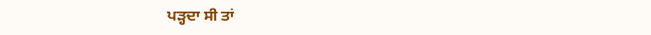ਪੜ੍ਹਦਾ ਸੀ ਤਾਂ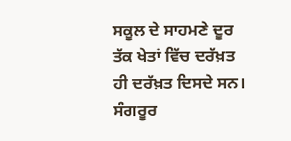ਸਕੂਲ ਦੇ ਸਾਹਮਣੇ ਦੂਰ ਤੱਕ ਖੇਤਾਂ ਵਿੱਚ ਦਰੱਖ਼ਤ ਹੀ ਦਰੱਖ਼ਤ ਦਿਸਦੇ ਸਨ। ਸੰਗਰੂਰ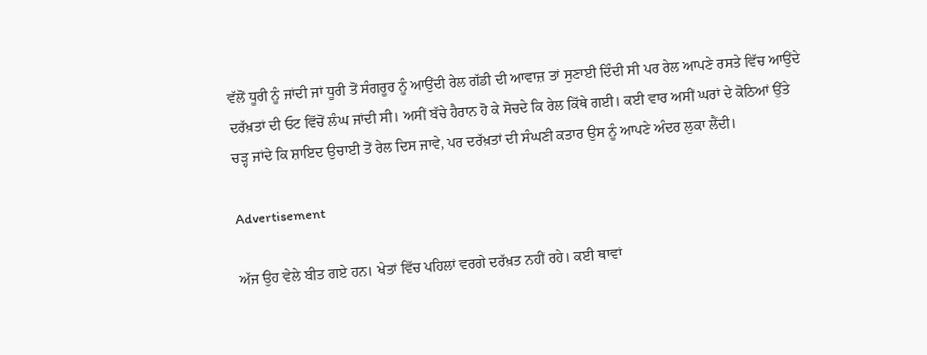ਵੱਲੋਂ ਧੂਰੀ ਨੂੰ ਜਾਂਦੀ ਜਾਂ ਧੂਰੀ ਤੋਂ ਸੰਗਰੂਰ ਨੂੰ ਆਉਂਦੀ ਰੇਲ ਗੱਡੀ ਦੀ ਆਵਾਜ਼ ਤਾਂ ਸੁਣਾਈ ਦਿੰਦੀ ਸੀ ਪਰ ਰੇਲ ਆਪਣੇ ਰਸਤੇ ਵਿੱਚ ਆਉਂਦੇ ਦਰੱਖ਼ਤਾਂ ਦੀ ਓਟ ਵਿੱਚੋਂ ਲੰਘ ਜਾਂਦੀ ਸੀ। ਅਸੀਂ ਬੱਚੇ ਹੈਰਾਨ ਹੋ ਕੇ ਸੋਚਦੇ ਕਿ ਰੇਲ ਕਿੱਥੇ ਗਈ। ਕਈ ਵਾਰ ਅਸੀਂ ਘਰਾਂ ਦੇ ਕੋਠਿਆਂ ਉੱਤੇ ਚੜ੍ਹ ਜਾਂਦੇ ਕਿ ਸ਼ਾਇਦ ਉਚਾਈ ਤੋਂ ਰੇਲ ਦਿਸ ਜਾਵੇ, ਪਰ ਦਰੱਖ਼ਤਾਂ ਦੀ ਸੰਘਣੀ ਕਤਾਰ ਉਸ ਨੂੰ ਆਪਣੇ ਅੰਦਰ ਲੁਕਾ ਲੈਂਦੀ।

Advertisement

ਅੱਜ ਉਹ ਵੇਲੇ ਬੀਤ ਗਏ ਹਨ। ਖੇਤਾਂ ਵਿੱਚ ਪਹਿਲਾਂ ਵਰਗੇ ਦਰੱਖ਼ਤ ਨਹੀਂ ਰਹੇ। ਕਈ ਥਾਵਾਂ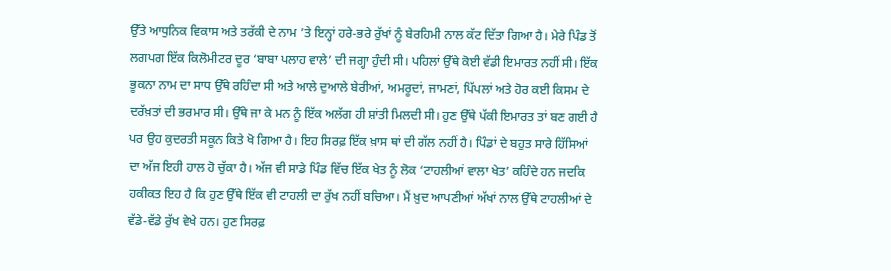ਉੱਤੇ ਆਧੁਨਿਕ ਵਿਕਾਸ ਅਤੇ ਤਰੱਕੀ ਦੇ ਨਾਮ ’ਤੇ ਇਨ੍ਹਾਂ ਹਰੇ-ਭਰੇ ਰੁੱਖਾਂ ਨੂੰ ਬੇਰਹਿਮੀ ਨਾਲ ਕੱਟ ਦਿੱਤਾ ਗਿਆ ਹੈ। ਮੇਰੇ ਪਿੰਡ ਤੋਂ ਲਗਪਗ ਇੱਕ ਕਿਲੋਮੀਟਰ ਦੂਰ ‘ਬਾਬਾ ਪਲਾਹ ਵਾਲੇ’ ਦੀ ਜਗ੍ਹਾ ਹੁੰਦੀ ਸੀ। ਪਹਿਲਾਂ ਉੱਥੇ ਕੋਈ ਵੱਡੀ ਇਮਾਰਤ ਨਹੀਂ ਸੀ। ਇੱਕ ਭੂਕਨਾ ਨਾਮ ਦਾ ਸਾਧ ਉੱਥੇ ਰਹਿੰਦਾ ਸੀ ਅਤੇ ਆਲੇ ਦੁਆਲੇ ਬੇਰੀਆਂ, ਅਮਰੂਦਾਂ, ਜਾਮਣਾਂ, ਪਿੱਪਲਾਂ ਅਤੇ ਹੋਰ ਕਈ ਕਿਸਮ ਦੇ ਦਰੱਖ਼ਤਾਂ ਦੀ ਭਰਮਾਰ ਸੀ। ਉੱਥੇ ਜਾ ਕੇ ਮਨ ਨੂੰ ਇੱਕ ਅਲੱਗ ਹੀ ਸ਼ਾਂਤੀ ਮਿਲਦੀ ਸੀ। ਹੁਣ ਉੱਥੇ ਪੱਕੀ ਇਮਾਰਤ ਤਾਂ ਬਣ ਗਈ ਹੈ ਪਰ ਉਹ ਕੁਦਰਤੀ ਸਕੂਨ ਕਿਤੇ ਖੋ ਗਿਆ ਹੈ। ਇਹ ਸਿਰਫ਼ ਇੱਕ ਖ਼ਾਸ ਥਾਂ ਦੀ ਗੱਲ ਨਹੀਂ ਹੈ। ਪਿੰਡਾਂ ਦੇ ਬਹੁਤ ਸਾਰੇ ਹਿੱਸਿਆਂ ਦਾ ਅੱਜ ਇਹੀ ਹਾਲ ਹੋ ਚੁੱਕਾ ਹੈ। ਅੱਜ ਵੀ ਸਾਡੇ ਪਿੰਡ ਵਿੱਚ ਇੱਕ ਖੇਤ ਨੂੰ ਲੋਕ ‘ਟਾਹਲੀਆਂ ਵਾਲਾ ਖੇਤ’ ਕਹਿੰਦੇ ਹਨ ਜਦਕਿ ਹਕੀਕਤ ਇਹ ਹੈ ਕਿ ਹੁਣ ਉੱਥੇ ਇੱਕ ਵੀ ਟਾਹਲੀ ਦਾ ਰੁੱਖ ਨਹੀਂ ਬਚਿਆ। ਮੈਂ ਖ਼ੁਦ ਆਪਣੀਆਂ ਅੱਖਾਂ ਨਾਲ ਉੱਥੇ ਟਾਹਲੀਆਂ ਦੇ ਵੱਡੇ-ਵੱਡੇ ਰੁੱਖ ਵੇਖੇ ਹਨ। ਹੁਣ ਸਿਰਫ਼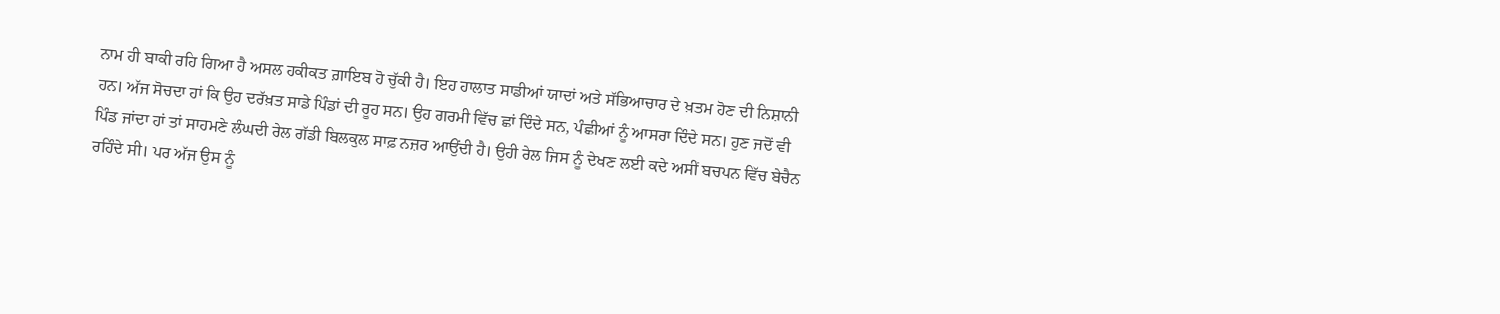ਨਾਮ ਹੀ ਬਾਕੀ ਰਹਿ ਗਿਆ ਹੈ ਅਸਲ ਹਕੀਕਤ ਗ਼ਾਇਬ ਹੋ ਚੁੱਕੀ ਹੈ। ਇਹ ਹਾਲਾਤ ਸਾਡੀਆਂ ਯਾਦਾਂ ਅਤੇ ਸੱਭਿਆਚਾਰ ਦੇ ਖ਼ਤਮ ਹੋਣ ਦੀ ਨਿਸ਼ਾਨੀ ਹਨ। ਅੱਜ ਸੋਚਦਾ ਹਾਂ ਕਿ ਉਹ ਦਰੱਖ਼ਤ ਸਾਡੇ ਪਿੰਡਾਂ ਦੀ ਰੂਹ ਸਨ। ਉਹ ਗਰਮੀ ਵਿੱਚ ਛਾਂ ਦਿੰਦੇ ਸਨ, ਪੰਛੀਆਂ ਨੂੰ ਆਸਰਾ ਦਿੰਦੇ ਸਨ। ਹੁਣ ਜਦੋਂ ਵੀ ਪਿੰਡ ਜਾਂਦਾ ਹਾਂ ਤਾਂ ਸਾਹਮਣੇ ਲੰਘਦੀ ਰੇਲ ਗੱਡੀ ਬਿਲਕੁਲ ਸਾਫ਼ ਨਜ਼ਰ ਆਉਂਦੀ ਹੈ। ਉਹੀ ਰੇਲ ਜਿਸ ਨੂੰ ਦੇਖਣ ਲਈ ਕਦੇ ਅਸੀਂ ਬਚਪਨ ਵਿੱਚ ਬੇਚੈਨ ਰਹਿੰਦੇ ਸੀ। ਪਰ ਅੱਜ ਉਸ ਨੂੰ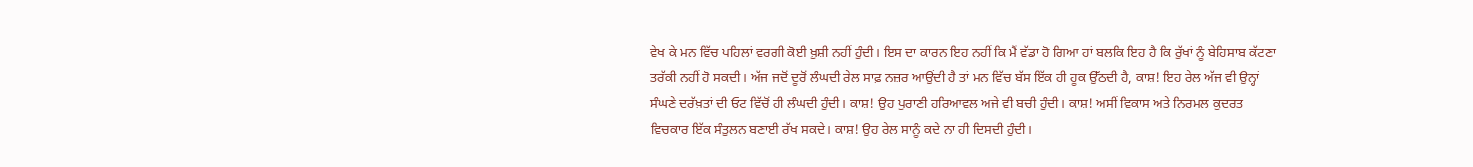ਵੇਖ ਕੇ ਮਨ ਵਿੱਚ ਪਹਿਲਾਂ ਵਰਗੀ ਕੋਈ ਖ਼ੁਸ਼ੀ ਨਹੀਂ ਹੁੰਦੀ। ਇਸ ਦਾ ਕਾਰਨ ਇਹ ਨਹੀਂ ਕਿ ਮੈਂ ਵੱਡਾ ਹੋ ਗਿਆ ਹਾਂ ਬਲਕਿ ਇਹ ਹੈ ਕਿ ਰੁੱਖਾਂ ਨੂੰ ਬੇਹਿਸਾਬ ਕੱਟਣਾ ਤਰੱਕੀ ਨਹੀਂ ਹੋ ਸਕਦੀ। ਅੱਜ ਜਦੋਂ ਦੂਰੋਂ ਲੰਘਦੀ ਰੇਲ ਸਾਫ਼ ਨਜ਼ਰ ਆਉਂਦੀ ਹੈ ਤਾਂ ਮਨ ਵਿੱਚ ਬੱਸ ਇੱਕ ਹੀ ਹੂਕ ਉੱਠਦੀ ਹੈ, ਕਾਸ਼! ਇਹ ਰੇਲ ਅੱਜ ਵੀ ਉਨ੍ਹਾਂ ਸੰਘਣੇ ਦਰੱਖ਼ਤਾਂ ਦੀ ਓਟ ਵਿੱਚੋਂ ਹੀ ਲੰਘਦੀ ਹੁੰਦੀ। ਕਾਸ਼! ਉਹ ਪੁਰਾਣੀ ਹਰਿਆਵਲ ਅਜੇ ਵੀ ਬਚੀ ਹੁੰਦੀ। ਕਾਸ਼! ਅਸੀਂ ਵਿਕਾਸ ਅਤੇ ਨਿਰਮਲ ਕੁਦਰਤ ਵਿਚਕਾਰ ਇੱਕ ਸੰਤੁਲਨ ਬਣਾਈ ਰੱਖ ਸਕਦੇ। ਕਾਸ਼! ਉਹ ਰੇਲ ਸਾਨੂੰ ਕਦੇ ਨਾ ਹੀ ਦਿਸਦੀ ਹੁੰਦੀ।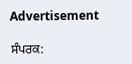Advertisement

ਸੰਪਰਕ: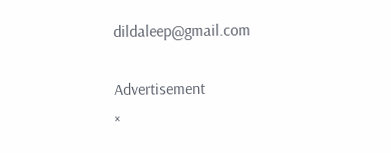dildaleep@gmail.com

Advertisement
×